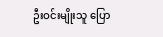ဦးဝင်းမျိုးသူ ပြော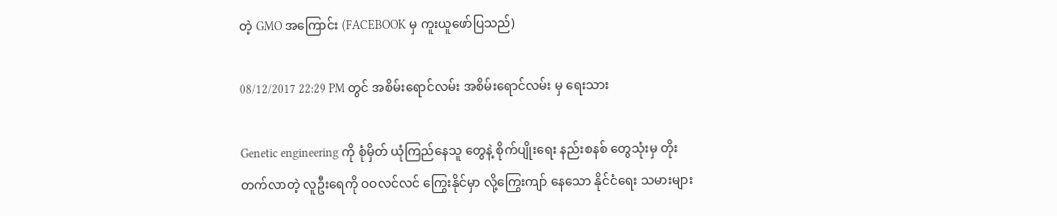တဲ့ GMO အကြောင်း (FACEBOOK မှ ကူးယူဖော်ပြသည်)

08/12/2017 22:29 PM တွင် အစိမ်းရောင်လမ်း အစိမ်းရောင်လမ်း မှ ရေးသား

Genetic engineering ကို စုံမှိတ် ယုံကြည်နေသူ တွေနဲ့ စိုက်ပျိုးရေး နည်းစနစ် တွေသုံးမှ တိုးတက်လာတဲ့ လူဦးရေကို ဝဝလင်လင် ကြွေးနိုင်မှာ လို့ကြွေးကျာ် နေသော နိုင်ငံရေး သမားများ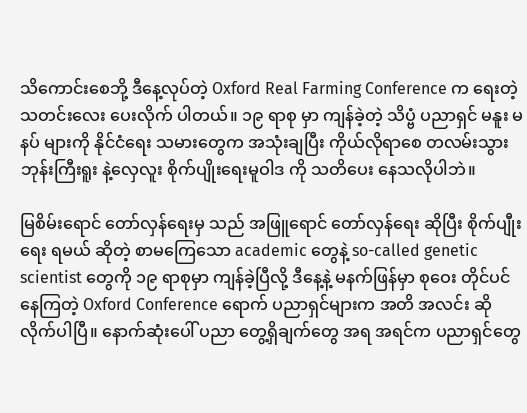သိကောင်းစေဘို့ ဒီနေ့လုပ်တဲ့ Oxford Real Farming Conference က ရေးတဲ့ သတင်းလေး ပေးလိုက် ပါတယ်။ ၁၉ ရာစု မှာ ကျန်ခဲ့တဲ့ သိပ္ဗံ ပညာရှင် မနူး မနပ် များကို နိုင်ငံရေး သမားတွေက အသုံးချပြီး ကိုယ်လိုရာစေ တလမ်းသွား ဘုန်းကြီးရူး နဲ့လှေလူး စိုက်ပျိုးရေးမူဝါဒ ကို သတိပေး နေသလိုပါဘဲ။

မြစိမ်းရောင် တော်လှန်ရေးမှ သည် အဖြူရောင် တော်လှန်ရေး ဆိုပြီး စိုက်ပျီုးရေး ရမယ် ဆိုတဲ့ စာမကြေသော academic တွေနဲ့ so-called genetic scientist တွေကို ၁၉ ရာစုမှာ ကျန်ခဲ့ပြီလို့ ဒီနေ့နဲ့ မနက်ဖြန်မှာ စုဝေး တိုင်ပင် နေကြတဲ့ Oxford Conference ရောက် ပညာရှင်များက အတိ အလင်း ဆိုလိုက်ပါပြီ။ နောက်ဆုံးပေါ် ပညာ တွေ့ရှိချက်တွေ အရ အရင်က ပညာရှင်တွေ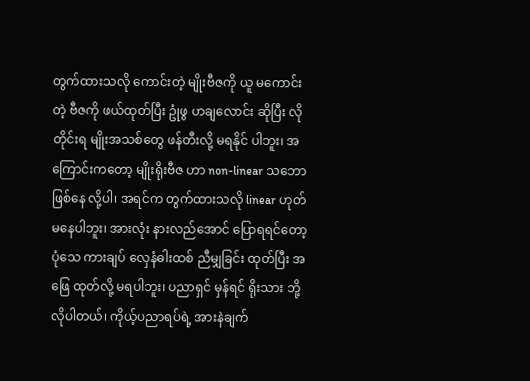တွက်ထားသလို ကောင်းတဲ့ မျိုးဗီဇကို ယူ မကောင်းတဲ့ ဗီဇကို ဖယ်ထုတ်ပြီး ဥုံဖွ ဟချလောင်း ဆိုပြီး လိုတိုင်းရ မျိုးအသစ်တွေ ဖန်တီးလို့ မရနိုင် ပါဘူး၊ အကြောင်းကတော့ မျိုးရိုးဗီဇ ဟာ non-linear သဘော ဖြစ်နေ လို့ပါ၊ အရင်က တွက်ထားသလို linear ဟုတ်မနေပါဘူး၊ အားလုံး နားလည်အောင် ပြောရရင်တော့ ပုံသေ ကားချပ် လှေနံဓါးထစ် ညီမျှခြင်း ထုတ်ပြီး အဖြေ ထုတ်လို့ မရပါဘူး၊ ပညာရှင် မှန်ရင် ရိုးသား ဘို့လိုပါတယ်၊ ကိုယ့်ပညာရပ်ရဲ့ အားနဲချက်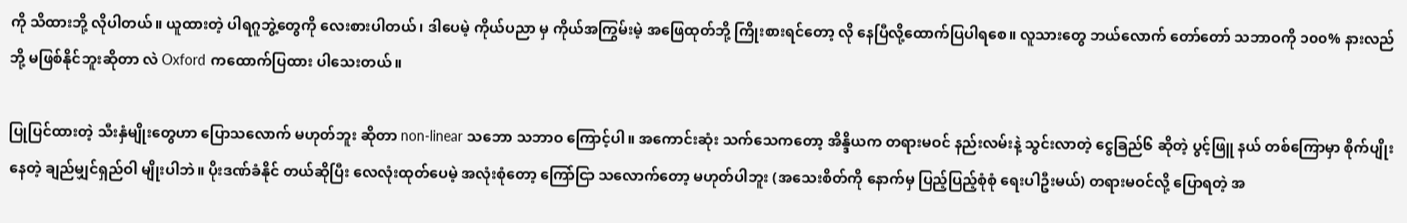ကို သိထားဘို့ လိုပါတယ်။ ယူထားတဲ့ ပါရဂူဘွဲ့တွေကို လေးစားပါတယ်၊ ဒါပေမဲ့ ကိုယ်ပညာ မှ ကိုယ်အကြွမ်းမဲ့ အဖြေထုတ်ဘို့ ကြိုးစားရင်တော့ လို နေပြီလို့ထောက်ပြပါရစေ။ လူသားတွေ ဘယ်လောက် တော်တော် သဘာဝကို ၁၀၀% နားလည်ဘို့ မဖြစ်နိုင်ဘူးဆိုတာ လဲ Oxford ကထောက်ပြထား ပါသေးတယ်။

ပြုပြင်ထားတဲ့ သီးနှံမျိုးတွေဟာ ပြောသလောက် မဟုတ်ဘူး ဆိုတာ non-linear သဘော သဘာဝ ကြောင့်ပါ။ အကောင်းဆုံး သက်သေကတော့ အိန္ဒိယက တရားမဝင် နည်းလမ်းနဲ့ သွင်းလာတဲ့ ငွေခြည်၆ ဆိုတဲ့ ပွင့်ဖြူ နယ် တစ်ကြောမှာ စိုက်ပျိုးနေတဲ့ ချည်မျှင်ရှည်ဝါ မျိုးပါဘဲ။ ပိုးဒဏ်ခံနိုင် တယ်ဆိုပြီး လေလုံးထုတ်ပေမဲ့ အလုံးစုံတော့ ကြော်ငြာ သလောက်တော့ မဟုတ်ပါဘူး (အသေးစိတ်ကို နောက်မှ ပြည့်ပြည့်စုံစုံ ရေးပါဦးမယ်) တရားမဝင်လို့ ပြောရတဲ့ အ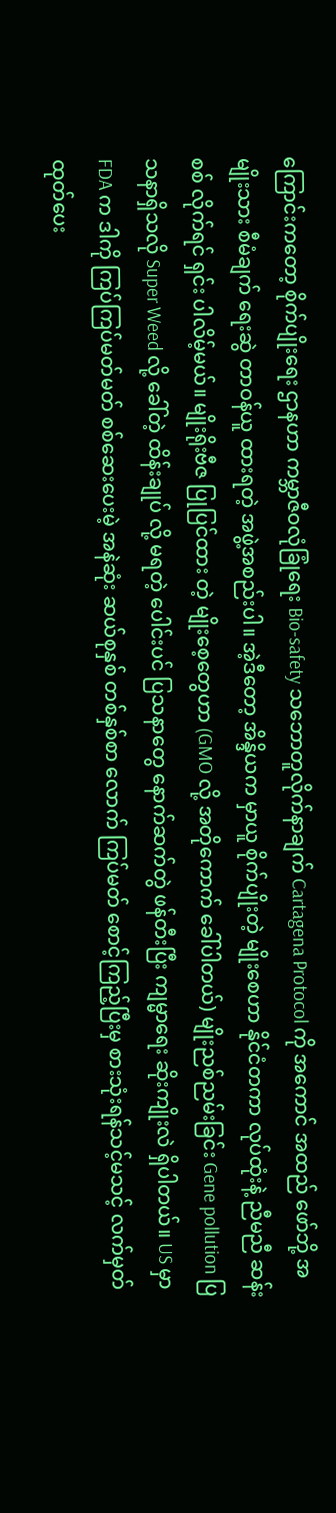ကြောင်းကတော့ စိုက်ပျိုးရေး ဌာနဟာ ကမ္ဘာဇီဝလုံခြုံရေး Bio-safety သဘောတူလိုက်နာချက် Cartagena Protocol ကို အကောင် အထည် ဖော်ဘို့ အမျိုးသား စီမံချက် ရေးဆွဲ တာဝန်ယူ ထားရတဲ့ အဖွဲ့အစည်းပါ။ အဲ့ဒီတော့ အိန္ဒိယက မှာယူ စိုက်ပျိုးတဲ့ မျိုးစေဟာ နိုင်ငံတကာ လုပ်ထုံးနဲ့ ညီမညီ ဆန်းစစ် လိုက်ရင် ရှင်း ပါလိမ့်မယ်။ မျိုးရိုးဗီဇ ပြုပြင်ထား တဲ့ မျိုးစေ့တွေဟာ (GMO လို့ အတိုကောက် ခေါ်ပါတယ်) မျိုးညစ်ညမ်းခြင်း Gene pollution ပြသနာရှိသလို Super Weed လို့ ခေါ်တဲ့ ထိန်းချုပ် လို့ မရတဲ့ ပေါင်းပင် ပြသနာတွေ နောက်ဆက်တွဲ ဖန်တီးပြီး ကျမ္မာရေး ဆိုးကျိုးလဲ ရှိပါတယ်။ US မှာ FDA က ဒါကို ကြပ်ကြပ်မတ်မတ် စစ်ဆေးပေးမဲ့ အနဲဆုံး ဆယ်စုနှစ် တစ်နှစ်စာ လောက် ကြပ်မတ် စောင့်ကြည့်ပြီးမှ စားသုံးရန်သင့်မသင့် လက်မှတ် ထုတ်ပေး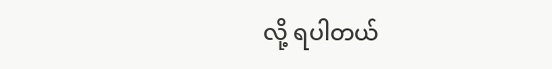လို့ ရပါတယ်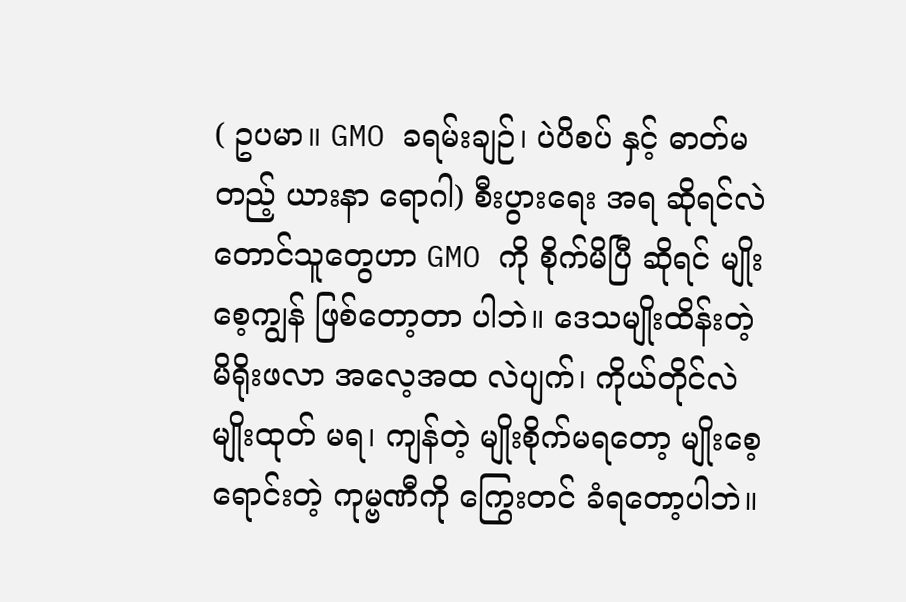( ဥပမာ။ GMO ခရမ်းချဉ်၊ ပဲပိစပ် နှင့် ဓာတ်မတည့် ယားနာ ရောဂါ) စီးပွားရေး အရ ဆိုရင်လဲ တောင်သူတွေဟာ GMO ကို စိုက်မိပြီ ဆိုရင် မျိုးစေ့ကျွန် ဖြစ်တော့တာ ပါဘဲ။ ဒေသမျိုးထိန်းတဲ့ မိရိုးဖလာ အလေ့အထ လဲပျက်၊ ကိုယ်တိုင်လဲ မျိုးထုတ် မရ၊ ကျန်တဲ့ မျိုးစိုက်မရတော့ မျိုးစေ့ ရောင်းတဲ့ ကုမ္ဗဏီကို ကြွေးတင် ခံရတော့ပါဘဲ။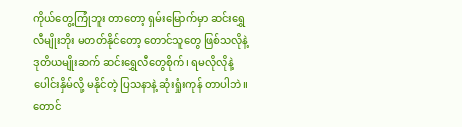ကိုယ်တွေ့ကြုံဘူး တာတော့ ရှမ်းမြောက်မှာ ဆင်းရွှေလီမျိုးဘိုး မတတ်နိုင်တော့ တောင်သူတွေ ဖြစ်သလိုနဲ့ ဒုတိယမျိုးဆက် ဆင်းရွှေလီတွေစိုက်၊ ရမလိုလိုနဲ့ ပေါင်းနှိမ်လို့ မနိုင်တဲ့ ပြသနာနဲ့ ဆုံးရှုံးကုန် တာပါဘဲ။ တောင်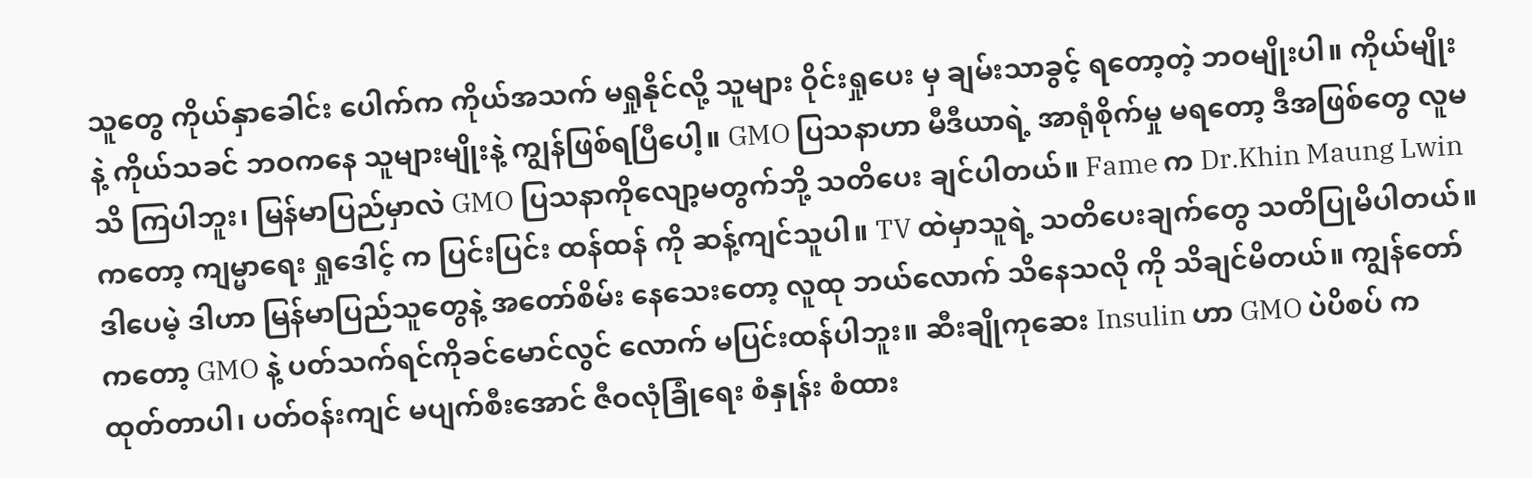သူတွေ ကိုယ်နှာခေါင်း ပေါက်က ကိုယ်အသက် မရှုနိုင်လို့ သူများ ဝိုင်းရှုပေး မှ ချမ်းသာခွင့် ရတော့တဲ့ ဘဝမျိုးပါ။ ကိုယ်မျိုးနဲ့ ကိုယ်သခင် ဘဝကနေ သူများမျိုးနဲ့ ကျွန်ဖြစ်ရပြီပေါ့။ GMO ပြသနာဟာ မီဒီယာရဲ့ အာရုံစိုက်မှု မရတော့ ဒီအဖြစ်တွေ လူမသိ ကြပါဘူး၊ မြန်မာပြည်မှာလဲ GMO ပြသနာကိုလျော့မတွက်ဘို့ သတိပေး ချင်ပါတယ်။ Fame က Dr.Khin Maung Lwin ကတော့ ကျမ္မာရေး ရှုဒေါင့် က ပြင်းပြင်း ထန်ထန် ကို ဆန့်ကျင်သူပါ။ TV ထဲမှာသူရဲ့ သတိပေးချက်တွေ သတိပြုမိပါတယ်။ ဒါပေမဲ့ ဒါဟာ မြန်မာပြည်သူတွေနဲ့ အတော်စိမ်း နေသေးတော့ လူထု ဘယ်လောက် သိနေသလို ကို သိချင်မိတယ်။ ကျွန်တော်ကတော့ GMO နဲ့ ပတ်သက်ရင်ကိုခင်မောင်လွင် လောက် မပြင်းထန်ပါဘူး။ ဆီးချိုကုဆေး Insulin ဟာ GMO ပဲပိစပ် က ထုတ်တာပါ၊ ပတ်ဝန်းကျင် မပျက်စီးအောင် ဇီဝလုံခြုံရေး စံနှုန်း စံထား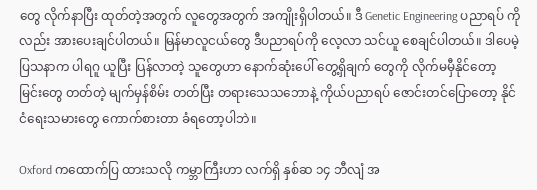တွေ လိုက်နာပြီး ထုတ်တဲ့အတွက် လူတွေအတွက် အကျိုးရှိပါတယ်။ ဒီ Genetic Engineering ပညာရပ် ကိုလည်း အားပေးချင်ပါတယ်။ မြန်မာလူငယ်တွေ ဒီပညာရပ်ကို လေ့လာ သင်ယူ စေချင်ပါတယ်။ ဒါပေမဲ့ ပြသနာက ပါရဂူ ယူပြီး ပြန်လာတဲ့ သူတွေဟာ နောက်ဆုံးပေါ် တွေ့ရှိချက် တွေကို လိုက်မမှီနိုင်တော့ မြင်းတွေ တတ်တဲ့ မျက်မှန်စိမ်း တတ်ပြီး တရားသေသဘောနဲ့ ကိုယ်ပညာရပ် ဇောင်းတင်ပြောတော့ နိုင်ငံရေးသမားတွေ ကောက်စားတာ ခံရတော့ပါဘဲ။

Oxford ကထောက်ပြ ထားသလို ကမ္ဘာကြီးဟာ လက်ရှိ နှစ်ဆ ၁၄ ဘီလျံ အ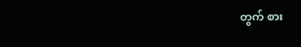တွက် စား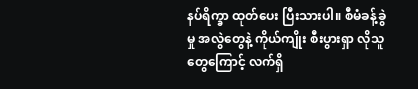နပ်ရိက္ခာ ထုတ်ပေး ပြီးသားပါ။ စီမံခန့်ခွဲမှု အလွဲတွေနဲ့ ကိုယ်ကျိုး စီးပွားရှာ လိုသူ တွေကြောင့် လက်ရှိ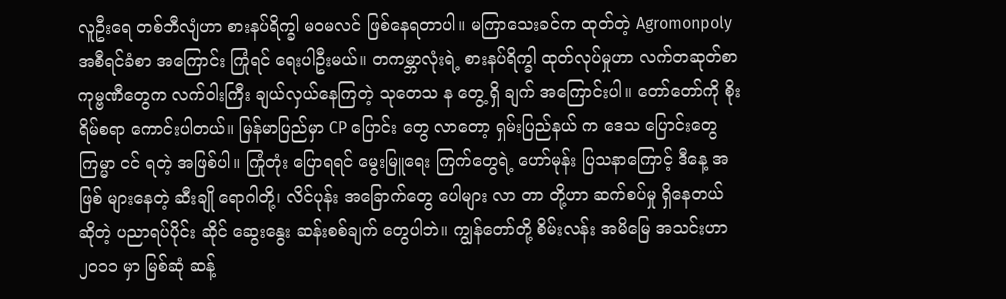လူဦးရေ တစ်ဘီလျံဟာ စားနပ်ရိက္ခါ မဝမလင် ဖြစ်နေရတာပါ။ မကြာသေးခင်က ထုတ်တဲ့ Agromonpoly အစီရင်ခံစာ အကြောင်း ကြုံရင် ရေးပါဦးမယ်။ တကမ္ဘာလုံးရဲ့ စားနပ်ရိက္ခါ ထုတ်လုပ်မှုဟာ လက်တဆုတ်စာ ကုမ္ဗဏီတွေက လက်ဝါးကြီး ချယ်လှယ်နေကြတဲ့ သုတေသ န တွေ့ ရှိ ချက် အကြောင်းပါ။ တော်တော်ကို စိုးရိမ်စရာ ကောင်းပါတယ်။ မြန်မာပြည်မှာ CP ပြောင်း တွေ လာတော့ ရှမ်းပြည်နယ် က ဒေသ ပြောင်းတွေ ကြမ္မာ ငင် ရတဲ့ အဖြစ်ပါ။ ကြုံတုံး ပြောရရင် မွေးမြူရေး ကြက်တွေရဲ့ ဟော်မုန်း ပြသနာကြောင့် ဒီနေ့ အဖြစ် များနေတဲ့ ဆီးချို ရောဂါတို့၊ လိင်ပုန်း အခြောက်တွေ ပေါများ လာ တာ တို့ဟာ ဆက်စပ်မှု ရှိနေတယ် ဆိုတဲ့ ပညာရပ်ပိုင်း ဆိုင် ဆွေးနွေး ဆန်းစစ်ချက် တွေပါဘဲ။ ကျွန်တော်တို့ စိမ်းလန်း အမိမြေ အသင်းဟာ ၂၀၁၁ မှာ မြစ်ဆုံ ဆန့်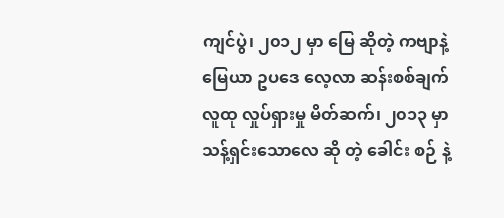ကျင်ပွဲ၊ ၂၀၁၂ မှာ မြေ ဆိုတဲ့ ကဗျာနဲ့ မြေယာ ဥပဒေ လေ့လာ ဆန်းစစ်ချက် လူထု လှုပ်ရှားမှု မိတ်ဆက်၊ ၂၀၁၃ မှာ သန့်ရှင်းသောလေ ဆို တဲ့ ခေါင်း စဉ် နဲ့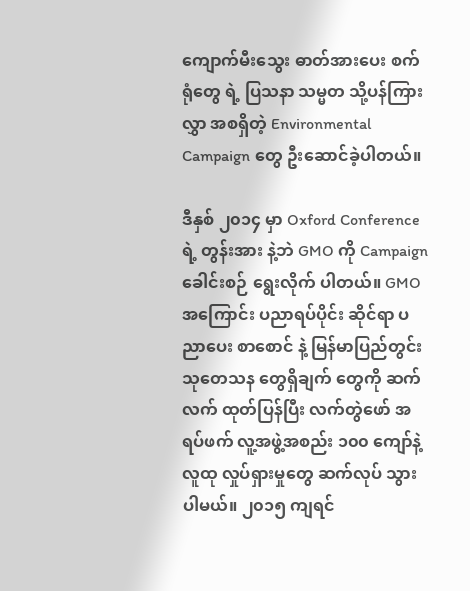ကျောက်မီးသွေး ဓာတ်အားပေး စက်ရုံတွေ ရဲ့ ပြသနာ သမ္မတ သို့ပန်ကြားလွှာ အစရှိတဲ့ Environmental Campaign တွေ ဦးဆောင်ခဲ့ပါတယ်။

ဒီနှစ် ၂၀၁၄ မှာ Oxford Conference ရဲ့ တွန်းအား နဲ့ဘဲ GMO ကို Campaign ခေါင်းစဉ် ရွေးလိုက် ပါတယ်။ GMO အကြောင်း ပညာရပ်ပိုင်း ဆိုင်ရာ ပညာပေး စာစောင် နဲ့ မြန်မာပြည်တွင်း သုတေသန တွေရှိချက် တွေကို ဆက်လက် ထုတ်ပြန်ပြီး လက်တွဲဖော် အရပ်ဖက် လူ့အဖွဲ့အစည်း ၁၀၀ ကျော်နဲ့ လူထု လှုပ်ရှားမှုတွေ ဆက်လုပ် သွားပါမယ်။ ၂၀၁၅ ကျရင်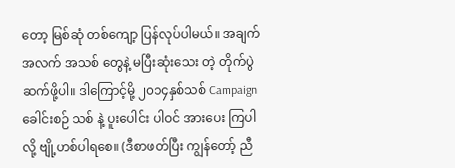တော့ မြစ်ဆုံ တစ်ကျော့ ပြန်လုပ်ပါမယ်။ အချက်အလက် အသစ် တွေနဲ့ မပြီးဆုံးသေး တဲ့ တိုက်ပွဲဆက်ဖို့ပါ။ ဒါကြောင့်မို့ ၂၀၁၄နှစ်သစ် Campaign ခေါင်းစဉ် သစ် နဲ့ ပူးပေါင်း ပါဝင် အားပေး ကြပါလို့ ဗျို့ဟစ်ပါရစေ။ (ဒီစာဖတ်ပြီး ကျွန်တော့် ညီ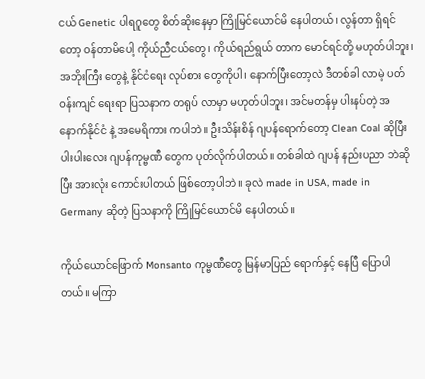ငယ် Genetic ပါရဂူတွေ စိတ်ဆိုးနေမှာ ကြိုမြင်ယောင်မိ နေပါတယ်၊ လွန်တာ ရှိရင်တော့ ဝန်တာမိပေါ့ ကိုယ်ညီငယ်တွေ၊ ကိုယ်ရည်ရွယ် တာက မောင်ရင်တို့ မဟုတ်ပါဘူး၊ အဘိုးကြီး တွေနဲ့ နိုင်ငံရေး လုပ်စား တွေကိုပါ၊ နောက်ပြီးတော့လဲ ဒီတစ်ခါ လာမဲ့ ပတ်ဝန်းကျင် ရေးရာ ပြသနာက တရုပ် လာမှာ မဟုတ်ပါဘူး၊ အင်မတန်မှ ပါးနပ်တဲ့ အနောက်နိုင်ငံ နဲ့ အမေရိကား ကပါဘဲ။ ဦးသိန်းစိန် ဂျပန်ရောက်တော့ Clean Coal ဆိုပြီး ပါးပါးလေး ဂျပန်ကုမ္ဗဏီ တွေက ပုတ်လိုက်ပါတယ်။ တစ်ခါထဲ ဂျပန် နည်းပညာ ဘဲဆိုပြီး အားလုံး ကောင်းပါတယ် ဖြစ်တော့ပါဘဲ။ ခုလဲ made in USA, made in Germany ဆိုတဲ့ ပြသနာကို ကြိုမြင်ယောင်မိ နေပါတယ်။

ကိုယ်ယောင်ဖြောက် Monsanto ကုမ္ဗဏီတွေ မြန်မာပြည် ရောက်နှင့် နေပြီ ပြောပါတယ်။ မကြာ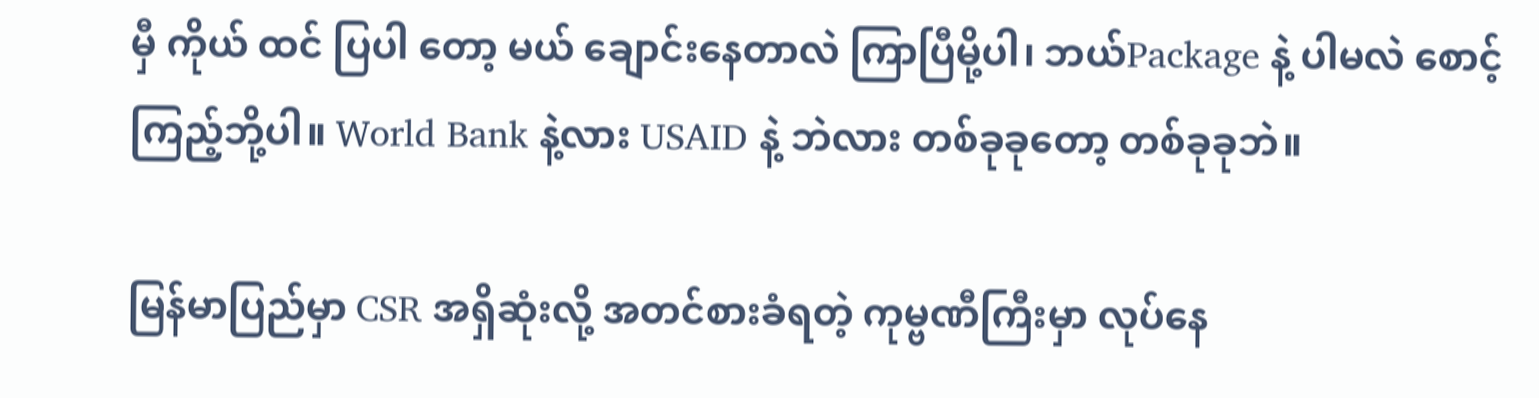မှီ ကိုယ် ထင် ပြပါ တော့ မယ် ချောင်းနေတာလဲ ကြာပြီမို့ပါ၊ ဘယ်Package နဲ့ ပါမလဲ စောင့်ကြည့်ဘို့ပါ။ World Bank နဲ့လား USAID နဲ့ ဘဲလား တစ်ခုခုတော့ တစ်ခုခုဘဲ။

မြန်မာပြည်မှာ CSR အရှိဆုံးလို့ အတင်စားခံရတဲ့ ကုမ္ဗဏီကြီးမှာ လုပ်နေ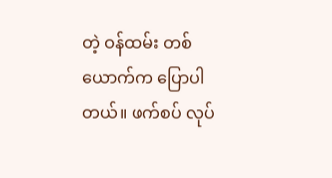တဲ့ ဝန်ထမ်း တစ်ယောက်က ပြောပါတယ်။ ဖက်စပ် လုပ်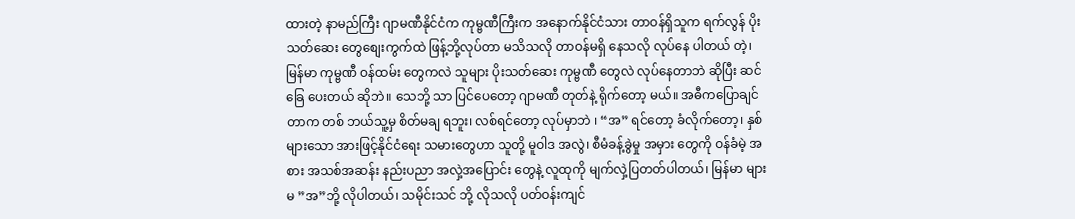ထားတဲ့ နာမည်ကြီး ဂျာမဏီနိုင်ငံက ကုမ္ဗဏီကြီးက အနောက်နိုင်ငံသား တာဝန်ရှိသူက ရက်လွန် ပိုးသတ်ဆေး တွေစျေးကွက်ထဲ ဖြန့်ဘို့လုပ်တာ မသိသလို တာဝန်မရှိ နေသလို လုပ်နေ ပါတယ် တဲ့၊ မြန်မာ ကုမ္ဗဏီ ဝန်ထမ်း တွေကလဲ သူများ ပိုးသတ်ဆေး ကုမ္ဗဏီ တွေလဲ လုပ်နေတာဘဲ ဆိုပြီး ဆင်ခြေ ပေးတယ် ဆိုဘဲ။ သေဘို့ သာ ပြင်ပေတော့ ဂျာမဏီ တုတ်နဲ့ ရိုက်တော့ မယ်။ အဓီကပြောချင်တာက တစ် ဘယ်သူ့မှ စိတ်မချ ရဘူး၊ လစ်ရင်တော့ လုပ်မှာဘဲ ၊ “အ” ရင်တော့ ခံလိုက်တော့၊ နှစ် များသော အားဖြင့်နိုင်ငံရေး သမားတွေဟာ သူတို့ မူဝါဒ အလွဲ၊ စီမံခန့်ခွဲမှု အမှား တွေကို ဝန်ခံမဲ့ အစား အသစ်အဆန်း နည်းပညာ အလှဲ့အပြောင်း တွေနဲ့ လူထုကို မျက်လှဲ့ပြတတ်ပါတယ်၊ မြန်မာ များ မ ”အ”ဘို့ လိုပါတယ်၊ သမိုင်းသင် ဘို့ လိုသလို ပတ်ဝန်းကျင်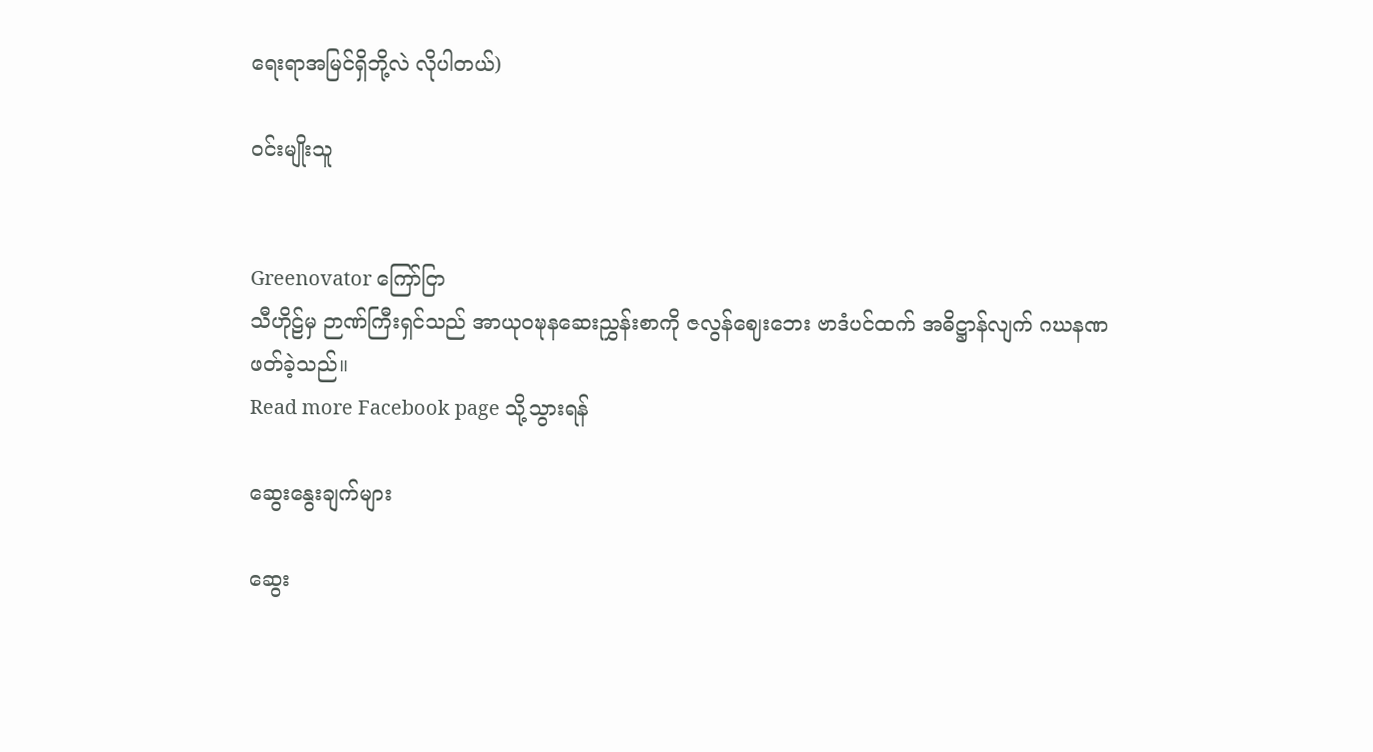ရေးရာအမြင်ရှိဘို့လဲ လိုပါတယ်)

ဝင်းမျိုးသူ


Greenovator ကြော်ငြာ
သီဟိုဠ်မှ ဉာဏ်ကြီးရှင်သည် အာယုဝဍ္ဎနဆေးညွှန်းစာကို ဇလွန်ဈေးဘေး ဗာဒံပင်ထက် အဓိဋ္ဌာန်လျက် ဂဃနဏဖတ်ခဲ့သည်။
Read more Facebook page သို့သွားရန်

ဆွေးနွေးချက်များ

ဆွေး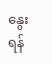နွေးရန်